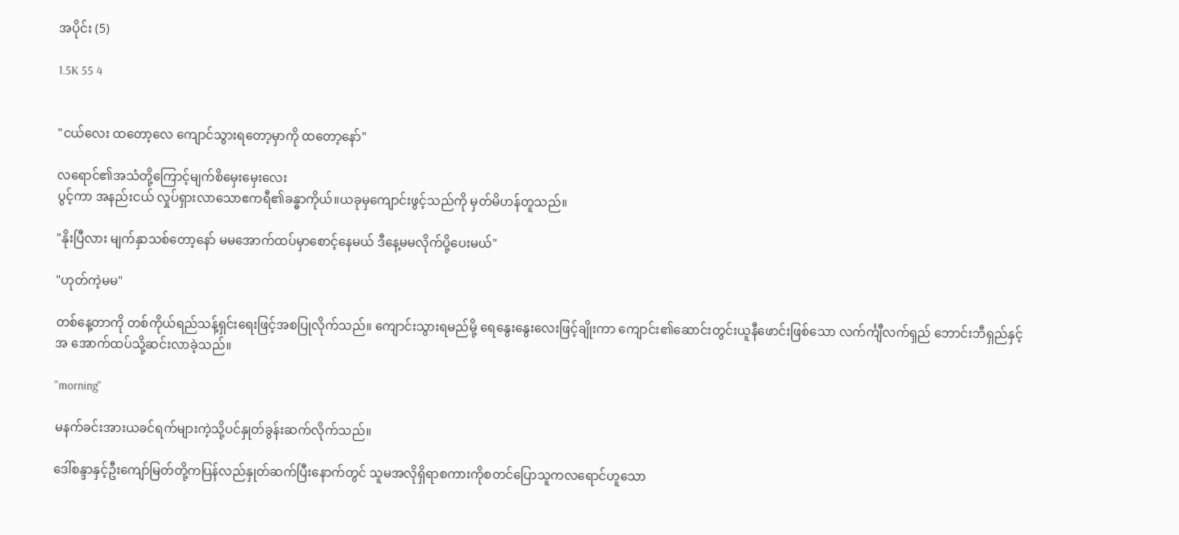အပိုင်း (5)

1.5K 55 4


"ငယ်လေး ထတော့လေ ကျောင်သွားရတော့မှာကို ထတော့နော်"

လရောင်၏အသံတို့ကြောင့်မျက်စိမှေးမှေးလေး
ပွင့်ကာ အနည်းငယ် လှုပ်ရှားလာသောဧကရီ၏ခန္ဓာကိုယ်။ယခုမှကျောင်းဖွင့်သည်ကို မှတ်မိဟန်တူသည်။

"နိုးပြီလား မျက်နှာသစ်တော့နော် မမအောက်ထပ်မှာစောင့်နေမယ် ဒီနေ့မမလိုက်ပို့ပေးမယ်"

"ဟုတ်ကဲ့မမ"

တစ်နေ့တာကို တစ်ကိုယ်ရည်သန့်ရှင်းရေးဖြင့်အစပြုလိုက်သည်။ ကျောင်းသွားရမည်မို့ ရေနွေးနွေးလေးဖြင့်ချိုးကာ ကျောင်း၏ဆောင်းတွင်းယူနီဖောင်းဖြစ်သော လက်င်္ကျီလက်ရှည် ဘောင်းဘီရှည်နှင့် အ အောက်ထပ်သို့ဆင်းလာခဲ့သည်။

"morning"

မနက်ခင်းအားယခင်ရက်များကဲ့သို့ပင်နှုတ်ခွန်းဆက်လိုက်သည်။

ဒေါ်စန္ဒာနှင့်ဦးကျော်မြတ်တို့ကပြန်လည်နှုတ်ဆက်ပြီးနောက်တွင် သူမအလိုရှိရာစကားကိုစတင်ပြောသူကလရောင်ဟူသော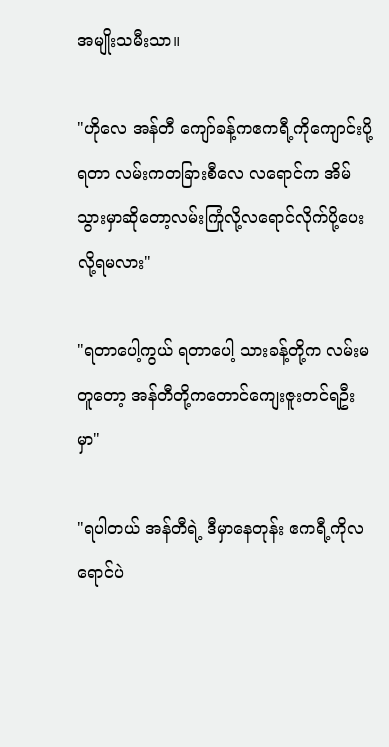အမျိုးသမီးသာ။

"ဟိုလေ အန်တီ ကျော်ခန့်ကဧကရီ့ကိုကျောင်းပို့ရတာ လမ်းကတခြားစီလေ လရောင်က အိမ်သွားမှာဆိုတော့လမ်းကြုံလို့လရောင်လိုက်ပို့ပေးလို့ရမလား"

"ရတာပေါ့ကွယ် ရတာပေါ့ သားခန့်တို့က လမ်းမတူတော့ အန်တီတို့ကတောင်ကျေးဇူးတင်ရဦးမှာ"

"ရပါတယ် အန်တီရဲ့ ဒီမှာနေတုန်း ဧကရီ့ကိုလရောင်ပဲ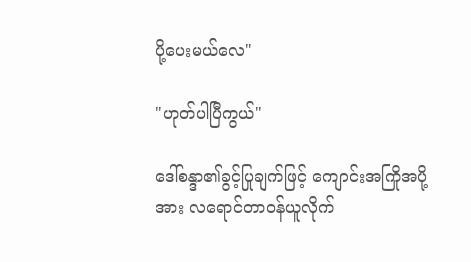ပို့ပေးမယ်လေ"

"ဟုတ်ပါပြီကွယ်"

ဒေါ်စန္ဒာ၏ခွင့်ပြုချက်ဖြင့် ကျောင်းအကြိုအပို့
အား လရောင်တာ၀န်ယူလိုက်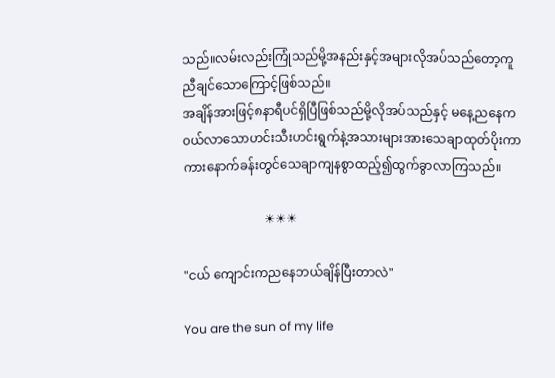သည်။လမ်းလည်းကြုံသည်မို့အနည်းနှင့်အများလိုအပ်သည်တော့ကူညီချင်သောကြောင့်ဖြစ်သည်။
အချိန်အားဖြင့်၈နာရီပင်ရှိပြီဖြစ်သည်မို့လိုအပ်သည်နှင့် မနေ့ညနေက၀ယ်လာသောဟင်းသီးဟင်းရွက်နဲ့အသားများအားသေချာထုတ်ပိုးကာကားနောက်ခန်းတွင်သေချာကျနစွာထည့်၍ထွက်ခွာလာကြသည်။

                          ☀☀☀

"ငယ် ကျောင်းကညနေဘယ်ချိန်ပြီးတာလဲ"

You are the sun of my life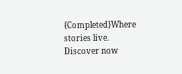{Completed}Where stories live. Discover now